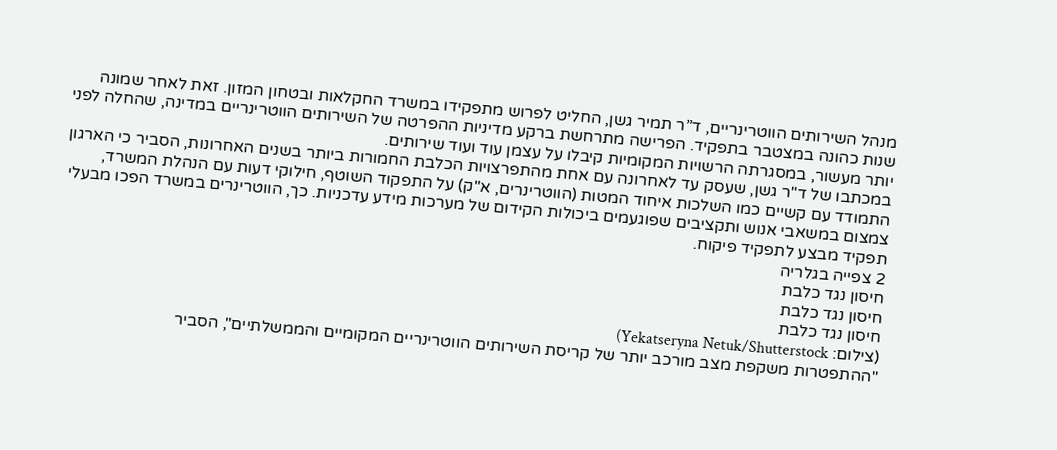מנהל השירותים הווטרינריים, ד”ר תמיר גשן, החליט לפרוש מתפקידו במשרד החקלאות ובטחון המזון. זאת לאחר שמונה שנות כהונה במצטבר בתפקיד. הפרישה מתרחשת ברקע מדיניות ההפרטה של השירותים הווטרינריים במדינה, שהחלה לפני יותר מעשור, במסגרתה הרשויות המקומיות קיבלו על עצמן עוד ועוד שירותים.
במכתבו של ד"ר גשן, שעסק עד לאחרונה עם אחת מהתפרצויות הכלבת החמורות ביותר בשנים האחרונות, הסביר כי הארגון התמודד עם קשיים כמו השלכות איחוד המטות (הווטרינרים, א"ק) על התפקוד השוטף, חילוקי דעות עם הנהלת המשרד, צמצום במשאבי אנוש ותקציבים שפוגעמים ביכולות הקידום של מערכות מידע עדכניות. כך, הווטרינרים במשרד הפכו מבעלי תפקיד מבצע לתפקיד פיקוח.
2 צפייה בגלריה
חיסון נגד כלבת
חיסון נגד כלבת
חיסון נגד כלבת
(צילום: Yekatseryna Netuk/Shutterstock)
"ההתפטרות משקפת מצב מורכב יותר של קריסת השירותים הווטרינריים המקומיים והממשלתיים", הסביר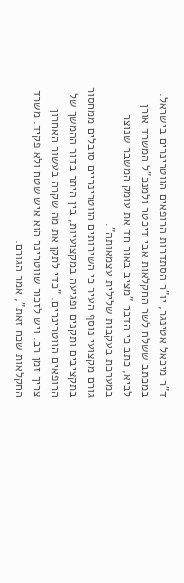ד"ר מיכאל אטינגר, יו"ר הסתדרות הרופאים הווטרינרים בישראל. במכתב ששלח לשר החקלאות אבי דיכטר ולמנכ"ל המשרד אורן לביא, כתב כי הדבר "מציב באור חד את עומק המשבר שנוצר במערכת בעקבות שלילית עצמאותה".
גורם מקצועי נוסף העיר כי השירותים הווטרינריים סובלים ממחסור בתקציבים ותקנים ופגיעה במקצועיות, בין היתר בדור ההמשך של הרופאים הווטרינרים. "כדי לתקן את מה שקרה בעשור האחרון צריך זמן רב. ויש לזכור שווטרינר הוא איש שטח ולא פקיד. משרד החקלאות שכח זאת", אמר הגורם.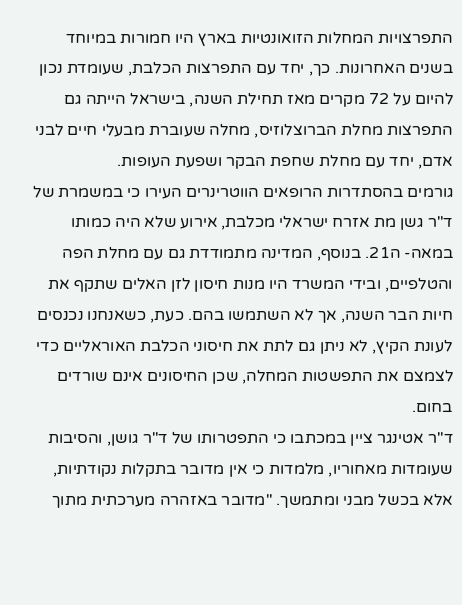התפרצויות המחלות הזואונטיות בארץ היו חמורות במיוחד בשנים האחרונות. כך, יחד עם התפרצות הכלבת, שעומדת נכון להיום על 72 מקרים מאז תחילת השנה, בישראל הייתה גם התפרצות מחלת הברוצלוזיס, מחלה שעוברת מבעלי חיים לבני אדם, יחד עם מחלת שחפת הבקר ושפעת העופות.
גורמים בהסתדרות הרופאים הווטרינרים העירו כי במשמרת של ד"ר גשן מת אזרח ישראלי מכלבת, אירוע שלא היה כמותו במאה- ה21. בנוסף, המדינה מתמודדת גם עם מחלת הפה והטלפיים, ובידי המשרד היו מנות חיסון לזן האלים שתקף את חיות הבר השנה, אך לא השתמשו בהם. כעת, כשאנחנו נכנסים לעונת הקיץ, לא ניתן גם לתת את חיסוני הכלבת האוראליים כדי לצמצם את התפשטות המחלה, שכן החיסונים אינם שורדים בחום.
ד"ר אטינגר ציין במכתבו כי התפטרותו של ד"ר גושן, והסיבות שעומדות מאחוריו, מלמדות כי אין מדובר בתקלות נקודתיות, אלא בכשל מבני ומתמשך. "מדובר באזהרה מערכתית מתוך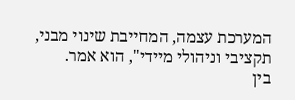המערכת עצמה, המחייבת שינוי מבני, תקציבי וניהולי מיידי", הוא אמר.
בין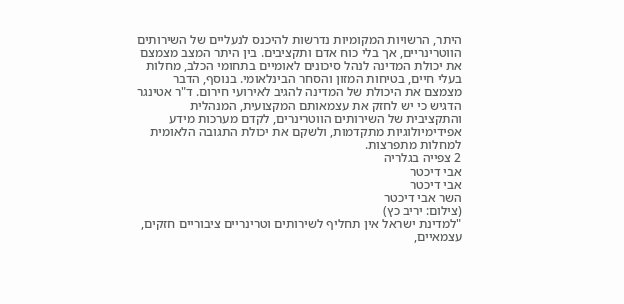היתר, הרשויות המקומיות נדרשות להיכנס לנעליים של השירותים הווטרינריים, אך בלי כוח אדם ותקציבים. בין היתר המצב מצמצם את יכולת המדינה לנהל סיכונים לאומיים בתחומי הכלב, מחלות בעלי חיים, בטיחות המזון והסחר הבינלאומי. בנוסף, הדבר מצמצם את היכולת של המדינה להגיב לאירועי חירום. ד"ר אטינגר הדגיש כי יש לחזק את עצמאותם המקצועית, המנהלית והתקציבית של השירותים הווטרינרים, לקדם מערכות מידע אפידימיולוגיות מתקדמות, ולשקם את יכולת התגובה הלאומית למחלות מתפרצות.
2 צפייה בגלריה
אבי דיכטר
אבי דיכטר
השר אבי דיכטר
(צילום: יריב כץ)
"למדינת ישראל אין תחליף לשירותים וטרינריים ציבוריים חזקים, עצמאיים,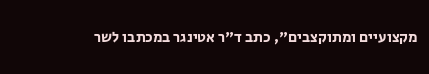מקצועיים ומתוקצבים", כתב ד"ר אטינגר במכתבו לשר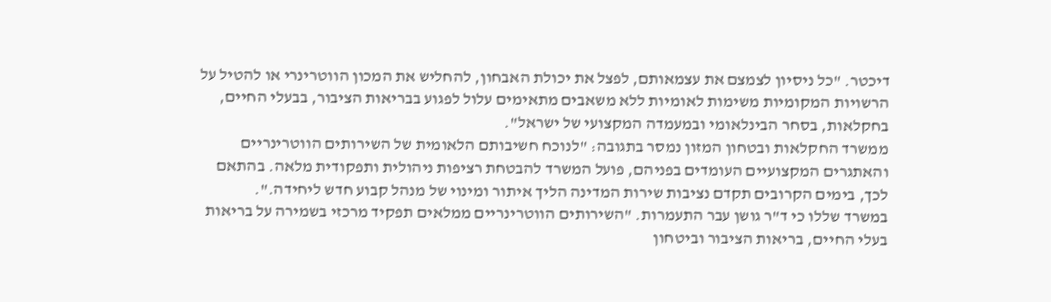דיכטר. "כל ניסיון לצמצם את עצמאותם, לפצל את יכולת האבחון, להחליש את המכון הווטרינרי או להטיל על הרשויות המקומיות משימות לאומיות ללא משאבים מתאימים עלול לפגוע בבריאות הציבור, בבעלי החיים, בחקלאות, בסחר הבינלאומי ובמעמדה המקצועי של ישראל".
ממשרד החקלאות ובטחון המזון נמסר בתגובה: "לנוכח חשיבותם הלאומית של השירותים הווטרינריים והאתגרים המקצועיים העומדים בפניהם, פועל המשרד להבטחת רציפות ניהולית ותפקודית מלאה. בהתאם לכך, בימים הקרובים תקדם נציבות שירות המדינה הליך איתור ומינוי של מנהל קבוע חדש ליחידה.".
במשרד שללו כי ד"ר גושן עבר התעמרות. "השירותים הווטרינריים ממלאים תפקיד מרכזי בשמירה על בריאות בעלי החיים, בריאות הציבור וביטחון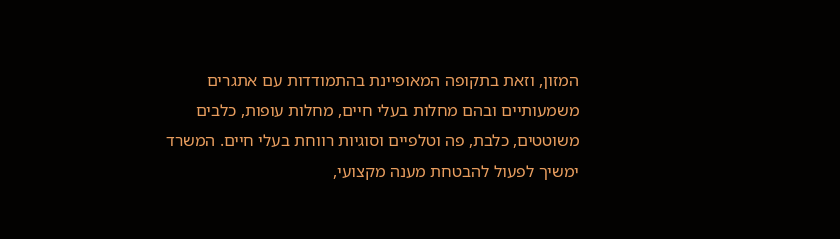המזון, וזאת בתקופה המאופיינת בהתמודדות עם אתגרים משמעותיים ובהם מחלות בעלי חיים, מחלות עופות, כלבים משוטטים, כלבת, פה וטלפיים וסוגיות רווחת בעלי חיים. המשרד ימשיך לפעול להבטחת מענה מקצועי,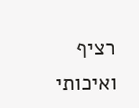רציף ואיכותי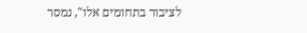לציבור בתחומים אלו", נמסר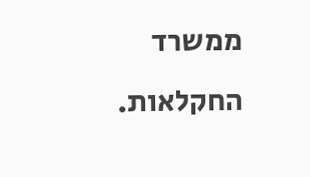ממשרד החקלאות.